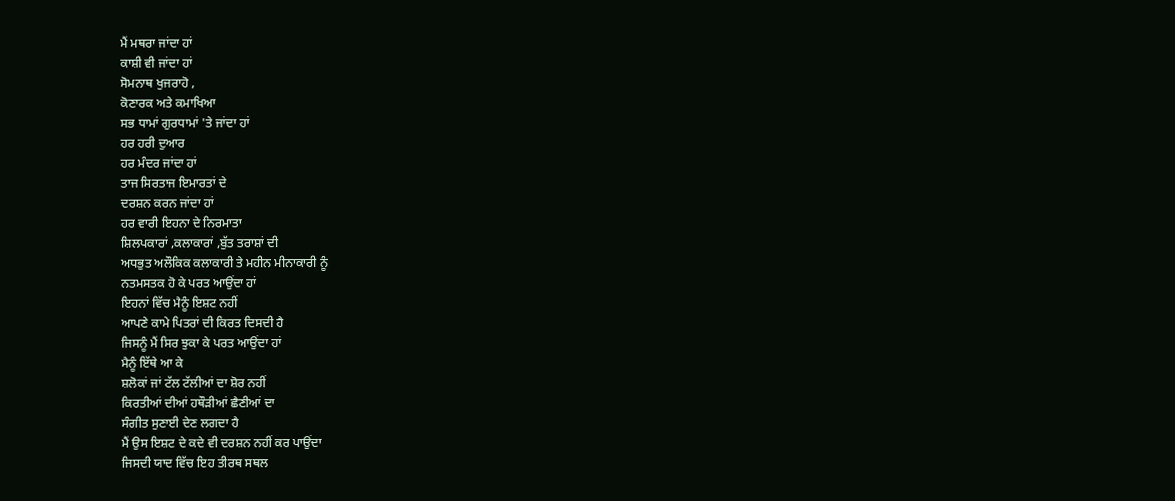ਮੈਂ ਮਥਰਾ ਜਾਂਦਾ ਹਾਂ
ਕਾਸ਼ੀ ਵੀ ਜਾਂਦਾ ਹਾਂ
ਸੋਮਨਾਥ ਖੁਜਰਾਹੋ ,
ਕੋਣਾਰਕ ਅਤੇ ਕਮਾਖਿਆ
ਸਭ ਧਾਮਾਂ ਗੁਰਧਾਮਾਂ 'ਤੇ ਜਾਂਦਾ ਹਾਂ
ਹਰ ਹਰੀ ਦੁਆਰ
ਹਰ ਮੰਦਰ ਜਾਂਦਾ ਹਾਂ
ਤਾਜ ਸਿਰਤਾਜ ਇਮਾਰਤਾਂ ਦੇ
ਦਰਸ਼ਨ ਕਰਨ ਜਾਂਦਾ ਹਾਂ
ਹਰ ਵਾਰੀ ਇਹਨਾ ਦੇ ਨਿਰਮਾਤਾ
ਸ਼ਿਲਪਕਾਰਾਂ ,ਕਲਾਕਾਰਾਂ ,ਬੁੱਤ ਤਰਾਸ਼ਾਂ ਦੀ
ਅਧਭੁਤ ਅਲੌਕਿਕ ਕਲਾਕਾਰੀ ਤੇ ਮਹੀਨ ਮੀਨਾਕਾਰੀ ਨੂੰ
ਨਤਮਸਤਕ ਹੋ ਕੇ ਪਰਤ ਆਉਂਦਾ ਹਾਂ
ਇਹਨਾਂ ਵਿੱਚ ਮੈਨੂੰ ਇਸ਼ਟ ਨਹੀਂ
ਆਪਣੇ ਕਾਮੇ ਪਿਤਰਾਂ ਦੀ ਕਿਰਤ ਦਿਸਦੀ ਹੈ
ਜਿਸਨੂੰ ਮੈਂ ਸਿਰ ਝੁਕਾ ਕੇ ਪਰਤ ਆਉਂਦਾ ਹਾਂ
ਮੈਨੂੰ ਇੱਥੇ ਆ ਕੇ
ਸ਼ਲੋਕਾਂ ਜਾਂ ਟੱਲ ਟੱਲੀਆਂ ਦਾ ਸ਼ੋਰ ਨਹੀਂ
ਕਿਰਤੀਆਂ ਦੀਆਂ ਹਥੌੜੀਆਂ ਛੈਣੀਆਂ ਦਾ
ਸੰਗੀਤ ਸੁਣਾਈ ਦੇਣ ਲਗਦਾ ਹੈ
ਮੈਂ ਉਸ ਇਸ਼ਟ ਦੇ ਕਦੇ ਵੀ ਦਰਸ਼ਨ ਨਹੀਂ ਕਰ ਪਾਉਂਦਾ
ਜਿਸਦੀ ਯਾਦ ਵਿੱਚ ਇਹ ਤੀਰਥ ਸਥਲ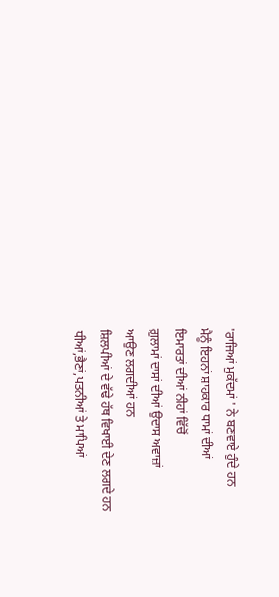'ਰਾਜਿਆਂ ਮੁਕੱਦਮਾਂ ' ਨੇ ਬਣਵਾਏ ਹੁੰਦੇ ਹਨ
ਮੈਨੂੰ ਇਹਨਾਂ ਸ਼ਾਹਕਾਰ ਧਾਮਾਂ ਦੀਆਂ
ਇਮਾਰਤਾਂ ਦੀਆਂ ਨੀਹਾਂ ਵਿੱਚੋਂ
ਗ਼ੁਲਾਮਾਂ ਦਾਸਾਂ ਦੀਆਂ ਉਦਾਸ ਅਵਾਜ਼ਾਂ
ਆਉਣ ਲਗਦੀਆਂ ਹਨ
ਸ਼ਿਲਪੀਆਂ ਦੇ ਵੱਢੇ ਹੱਥ ਵਿਖਾਈ ਦੇਣ ਲਗਦੇ ਹਨ
ਧੀਆਂ,ਭੈਣਾਂ,ਪਤਨੀਆਂ ਤੇ ਮਾਪਿਆਂ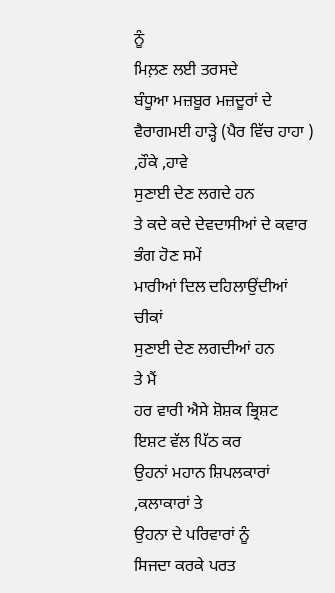ਨੂੰ
ਮਿਲ਼ਣ ਲਈ ਤਰਸਦੇ
ਬੰਧੂਆ ਮਜ਼ਬੂਰ ਮਜ਼ਦੂਰਾਂ ਦੇ
ਵੈਰਾਗਮਈ ਹਾੜ੍ਹੇ (ਪੈਰ ਵਿੱਚ ਹਾਹਾ ) ,ਹੌਕੇ ,ਹਾਵੇ
ਸੁਣਾਈ ਦੇਣ ਲਗਦੇ ਹਨ
ਤੇ ਕਦੇ ਕਦੇ ਦੇਵਦਾਸੀਆਂ ਦੇ ਕਵਾਰ ਭੰਗ ਹੋਣ ਸਮੇਂ
ਮਾਰੀਆਂ ਦਿਲ ਦਹਿਲਾਉਂਦੀਆਂ ਚੀਕਾਂ
ਸੁਣਾਈ ਦੇਣ ਲਗਦੀਆਂ ਹਨ
ਤੇ ਮੈਂ
ਹਰ ਵਾਰੀ ਐਸੇ ਸ਼ੋਸ਼ਕ ਭ੍ਰਿਸ਼ਟ ਇਸ਼ਟ ਵੱਲ ਪਿੱਠ ਕਰ
ਉਹਨਾਂ ਮਹਾਨ ਸ਼ਿਪਲਕਾਰਾਂ ,ਕਲਾਕਾਰਾਂ ਤੇ
ਉਹਨਾ ਦੇ ਪਰਿਵਾਰਾਂ ਨੂੰ
ਸਿਜਦਾ ਕਰਕੇ ਪਰਤ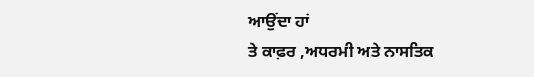ਆਉਂਦਾ ਹਾਂ
ਤੇ ਕਾਫ਼ਰ ,ਅਧਰਮੀ ਅਤੇ ਨਾਸਤਿਕ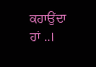ਕਹਾਉਂਦਾ ਹਾਂ ..।